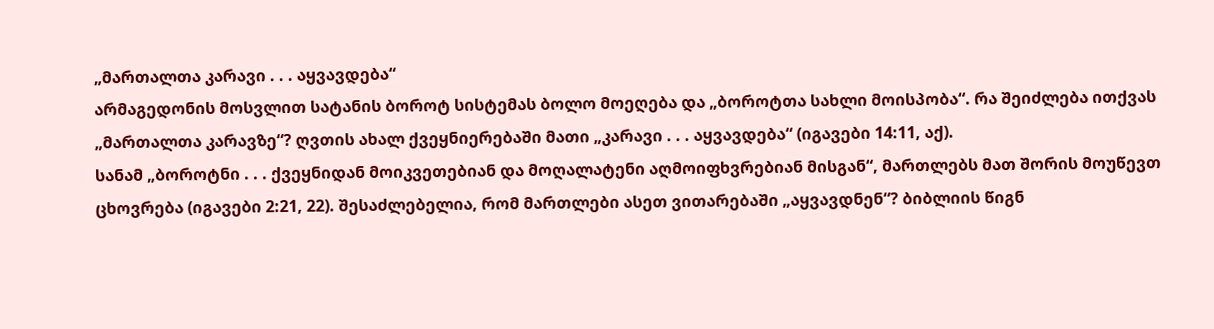„მართალთა კარავი . . . აყვავდება“
არმაგედონის მოსვლით სატანის ბოროტ სისტემას ბოლო მოეღება და „ბოროტთა სახლი მოისპობა“. რა შეიძლება ითქვას „მართალთა კარავზე“? ღვთის ახალ ქვეყნიერებაში მათი „კარავი . . . აყვავდება“ (იგავები 14:11, აქ).
სანამ „ბოროტნი . . . ქვეყნიდან მოიკვეთებიან და მოღალატენი აღმოიფხვრებიან მისგან“, მართლებს მათ შორის მოუწევთ ცხოვრება (იგავები 2:21, 22). შესაძლებელია, რომ მართლები ასეთ ვითარებაში „აყვავდნენ“? ბიბლიის წიგნ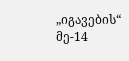„იგავების“ მე-14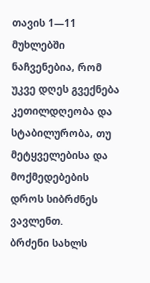თავის 1—11 მუხლებში ნაჩვენებია, რომ უკვე დღეს გვექნება კეთილდღეობა და სტაბილურობა, თუ მეტყველებისა და მოქმედებების დროს სიბრძნეს ვავლენთ.
ბრძენი სახლს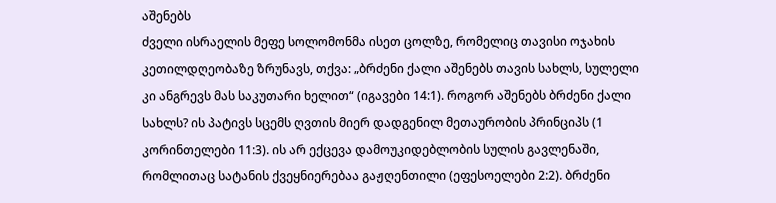აშენებს
ძველი ისრაელის მეფე სოლომონმა ისეთ ცოლზე, რომელიც თავისი ოჯახის კეთილდღეობაზე ზრუნავს, თქვა: „ბრძენი ქალი აშენებს თავის სახლს, სულელი კი ანგრევს მას საკუთარი ხელით“ (იგავები 14:1). როგორ აშენებს ბრძენი ქალი სახლს? ის პატივს სცემს ღვთის მიერ დადგენილ მეთაურობის პრინციპს (1 კორინთელები 11:3). ის არ ექცევა დამოუკიდებლობის სულის გავლენაში, რომლითაც სატანის ქვეყნიერებაა გაჟღენთილი (ეფესოელები 2:2). ბრძენი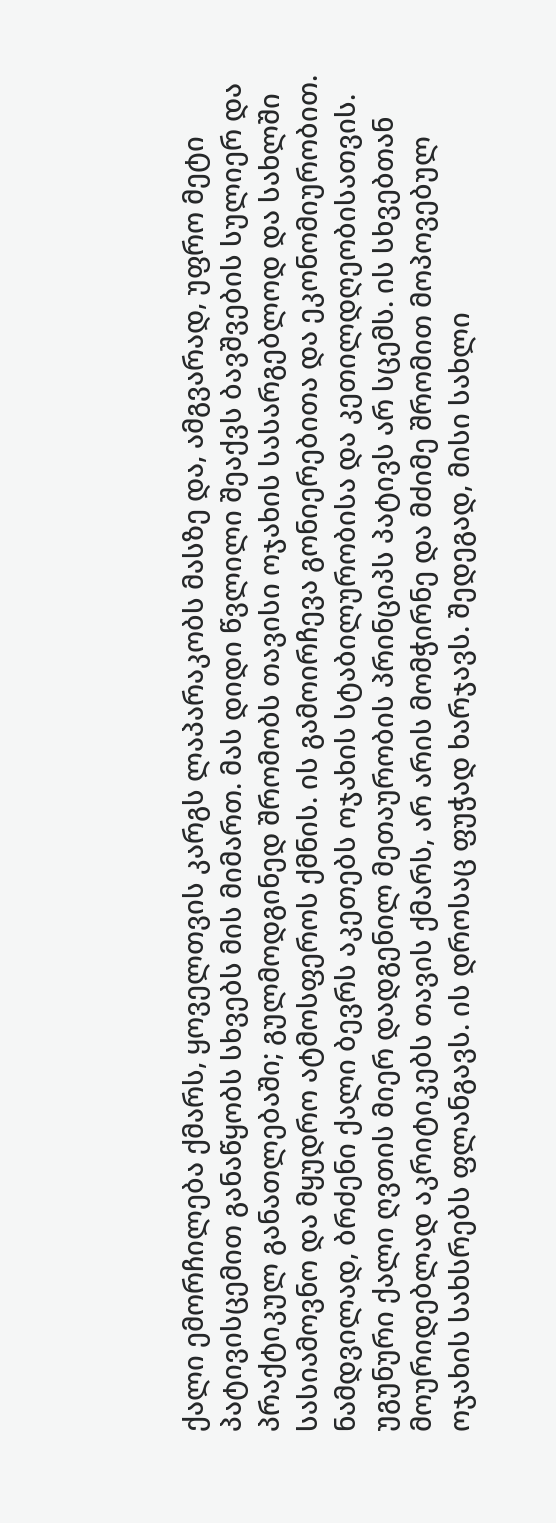ქალი ემორჩილება ქმარს, ყოველთვის კარგს ლაპარაკობს მასზე და, ამგვარად, უფრო მეტი პატივისცემით განაწყობს სხვებს მის მიმართ. მას დიდი წვლილი შეაქვს ბავშვების სულიერ და პრაქტიკულ განათლებაში; გულმოდგინედ შრომობს თავისი ოჯახის სასარგებლოდ და სახლში სასიამოვნო და მყუდრო ატმოსფეროს ქმნის. ის გამოირჩევა გონიერებითა და ეკონომიურობით. ნამდვილად, ბრძენი ქალი ბევრს აკეთებს ოჯახის სტაბილურობისა და კეთილდღეობისათვის.
უგუნური ქალი ღვთის მიერ დადგენილ მეთაურობის პრინციპს პატივს არ სცემს. ის სხვებთან მოურიდებლად აკრიტიკებს თავის ქმარს, არ არის მომჭირნე და მძიმე შრომით მოპოვებულ ოჯახის სახსრებს ფლანგავს. ის დროსაც ფუჭად ხარჯავს. შედეგად, მისი სახლი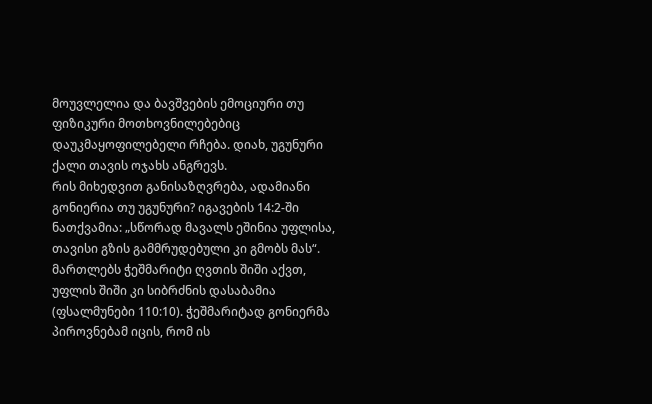მოუვლელია და ბავშვების ემოციური თუ ფიზიკური მოთხოვნილებებიც დაუკმაყოფილებელი რჩება. დიახ, უგუნური ქალი თავის ოჯახს ანგრევს.
რის მიხედვით განისაზღვრება, ადამიანი გონიერია თუ უგუნური? იგავების 14:2-ში ნათქვამია: „სწორად მავალს ეშინია უფლისა, თავისი გზის გამმრუდებული კი გმობს მას“. მართლებს ჭეშმარიტი ღვთის შიში აქვთ, უფლის შიში კი სიბრძნის დასაბამია (ფსალმუნები 110:10). ჭეშმარიტად გონიერმა პიროვნებამ იცის, რომ ის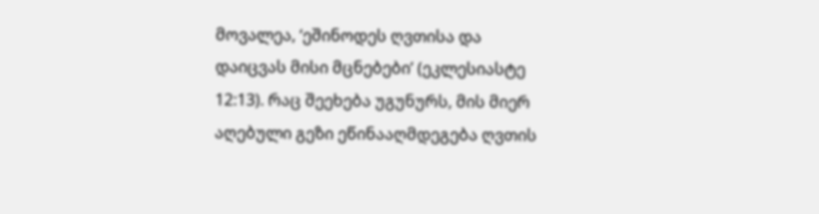მოვალეა, ‘ეშინოდეს ღვთისა და დაიცვას მისი მცნებები’ (ეკლესიასტე 12:13). რაც შეეხება უგუნურს, მის მიერ აღებული გეზი ეწინააღმდეგება ღვთის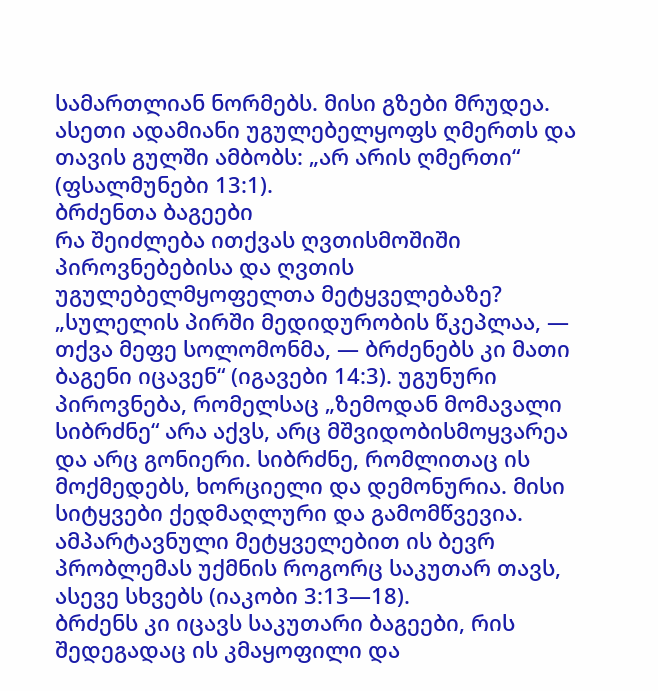სამართლიან ნორმებს. მისი გზები მრუდეა. ასეთი ადამიანი უგულებელყოფს ღმერთს და თავის გულში ამბობს: „არ არის ღმერთი“ (ფსალმუნები 13:1).
ბრძენთა ბაგეები
რა შეიძლება ითქვას ღვთისმოშიში პიროვნებებისა და ღვთის უგულებელმყოფელთა მეტყველებაზე? „სულელის პირში მედიდურობის წკეპლაა, — თქვა მეფე სოლომონმა, — ბრძენებს კი მათი ბაგენი იცავენ“ (იგავები 14:3). უგუნური პიროვნება, რომელსაც „ზემოდან მომავალი სიბრძნე“ არა აქვს, არც მშვიდობისმოყვარეა და არც გონიერი. სიბრძნე, რომლითაც ის მოქმედებს, ხორციელი და დემონურია. მისი სიტყვები ქედმაღლური და გამომწვევია. ამპარტავნული მეტყველებით ის ბევრ პრობლემას უქმნის როგორც საკუთარ თავს, ასევე სხვებს (იაკობი 3:13—18).
ბრძენს კი იცავს საკუთარი ბაგეები, რის შედეგადაც ის კმაყოფილი და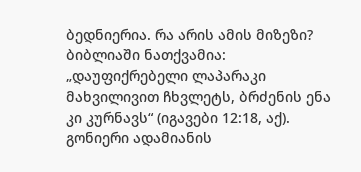ბედნიერია. რა არის ამის მიზეზი? ბიბლიაში ნათქვამია: „დაუფიქრებელი ლაპარაკი მახვილივით ჩხვლეტს, ბრძენის ენა კი კურნავს“ (იგავები 12:18, აქ). გონიერი ადამიანის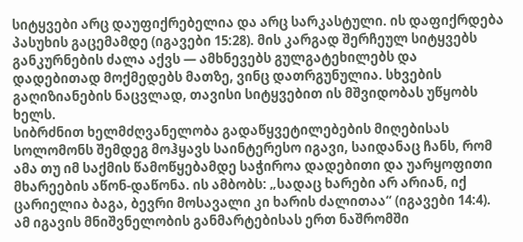სიტყვები არც დაუფიქრებელია და არც სარკასტული. ის დაფიქრდება პასუხის გაცემამდე (იგავები 15:28). მის კარგად შერჩეულ სიტყვებს განკურნების ძალა აქვს — ამხნევებს გულგატეხილებს და დადებითად მოქმედებს მათზე, ვინც დათრგუნულია. სხვების გაღიზიანების ნაცვლად, თავისი სიტყვებით ის მშვიდობას უწყობს ხელს.
სიბრძნით ხელმძღვანელობა გადაწყვეტილებების მიღებისას
სოლომონს შემდეგ მოჰყავს საინტერესო იგავი, საიდანაც ჩანს, რომ ამა თუ იმ საქმის წამოწყებამდე საჭიროა დადებითი და უარყოფითი მხარეების აწონ-დაწონა. ის ამბობს: „სადაც ხარები არ არიან, იქ ცარიელია ბაგა, ბევრი მოსავალი კი ხარის ძალითაა“ (იგავები 14:4).
ამ იგავის მნიშვნელობის განმარტებისას ერთ ნაშრომში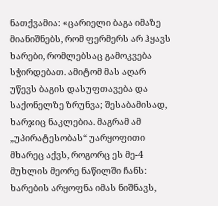ნათქვამია: «ცარიელი ბაგა იმაზე მიანიშნებს, რომ ფერმერს არ ჰყავს ხარები, რომლებსაც გამოკვება სჭირდებათ. ამიტომ მას აღარ უწევს ბაგის დასუფთავება და საქონელზე ზრუნვა; შესაბამისად, ხარჯიც ნაკლებია. მაგრამ ამ „უპირატესობას“ უარყოფითი მხარეც აქვს, როგორც ეს მე-4 მუხლის მეორე ნაწილში ჩანს: ხარების არყოფნა იმას ნიშნავს,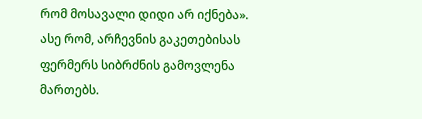რომ მოსავალი დიდი არ იქნება». ასე რომ, არჩევნის გაკეთებისას ფერმერს სიბრძნის გამოვლენა მართებს.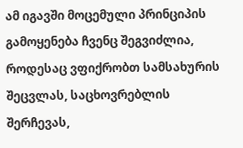ამ იგავში მოცემული პრინციპის გამოყენება ჩვენც შეგვიძლია, როდესაც ვფიქრობთ სამსახურის შეცვლას, საცხოვრებლის შერჩევას,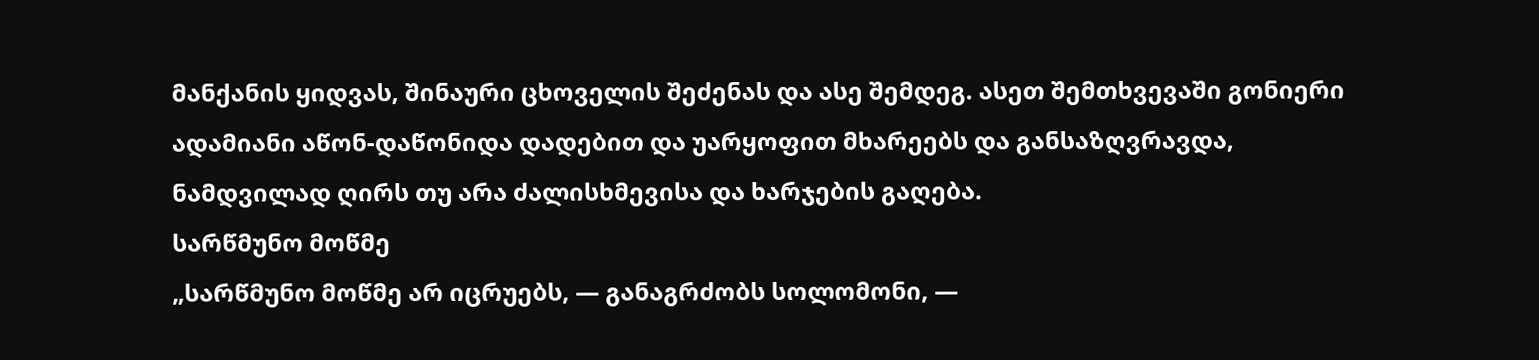მანქანის ყიდვას, შინაური ცხოველის შეძენას და ასე შემდეგ. ასეთ შემთხვევაში გონიერი ადამიანი აწონ-დაწონიდა დადებით და უარყოფით მხარეებს და განსაზღვრავდა, ნამდვილად ღირს თუ არა ძალისხმევისა და ხარჯების გაღება.
სარწმუნო მოწმე
„სარწმუნო მოწმე არ იცრუებს, — განაგრძობს სოლომონი, —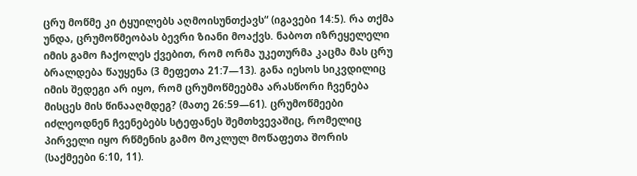ცრუ მოწმე კი ტყუილებს აღმოისუნთქავს“ (იგავები 14:5). რა თქმა უნდა, ცრუმოწმეობას ბევრი ზიანი მოაქვს. ნაბოთ იზრეყელელი იმის გამო ჩაქოლეს ქვებით, რომ ორმა უკეთურმა კაცმა მას ცრუ ბრალდება წაუყენა (3 მეფეთა 21:7—13). განა იესოს სიკვდილიც იმის შედეგი არ იყო, რომ ცრუმოწმეებმა არასწორი ჩვენება მისცეს მის წინააღმდეგ? (მათე 26:59—61). ცრუმოწმეები იძლეოდნენ ჩვენებებს სტეფანეს შემთხვევაშიც, რომელიც პირველი იყო რწმენის გამო მოკლულ მოწაფეთა შორის (საქმეები 6:10, 11).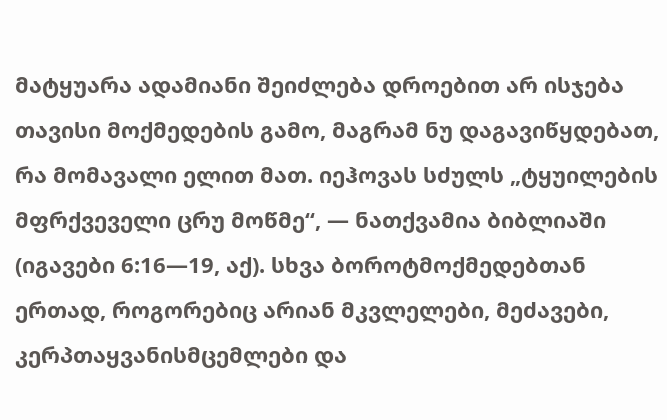მატყუარა ადამიანი შეიძლება დროებით არ ისჯება თავისი მოქმედების გამო, მაგრამ ნუ დაგავიწყდებათ, რა მომავალი ელით მათ. იეჰოვას სძულს „ტყუილების მფრქვეველი ცრუ მოწმე“, — ნათქვამია ბიბლიაში (იგავები 6:16—19, აქ). სხვა ბოროტმოქმედებთან ერთად, როგორებიც არიან მკვლელები, მეძავები, კერპთაყვანისმცემლები და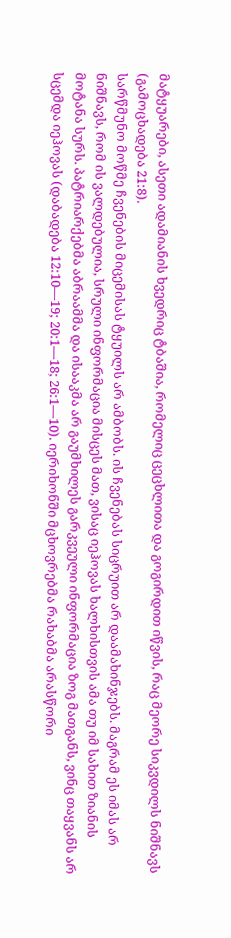მატყუარები, ასეთი ადამიანის ხვედრიც ტბაშია, რომელიც ცეცხლითა და გოგირდით იწვის, რაც მეორე სიკვდილს ნიშნავს (გამოცხადება 21:8).
სარწმუნო მოწმე ჩვენების მიცემისას ტყუილს არ ამბობს. ის ჩვენებას სიცრუით არ დაამახინჯებს. მაგრამ ეს იმას არ ნიშნავს, რომ ის ვალდებულია, სრული ინფორმაცია მისცეს მათ, ვისაც იეჰოვას ხალხისთვის ამა თუ იმ სახით ზიანის მოტანა სურს. პატრიარქებმა აბრაამმა და ისააკმა არ გაუმხილეს გარკვეული ინფორმაცია ზოგ მათგანს, ვინც თაყვანს არ სცემდა იეჰოვას (დაბადება 12:10—19; 20:1—18; 26:1—10). იერიხონში მცხოვრებმა რახაბმა არასწორი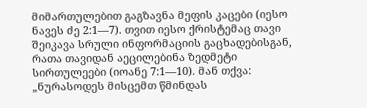მიმართულებით გაგზავნა მეფის კაცები (იესო ნავეს ძე 2:1—7). თვით იესო ქრისტემაც თავი შეიკავა სრული ინფორმაციის გაცხადებისგან, რათა თავიდან აეცილებინა ზედმეტი სირთულეები (იოანე 7:1—10). მან თქვა: „ნურასოდეს მისცემთ წმინდას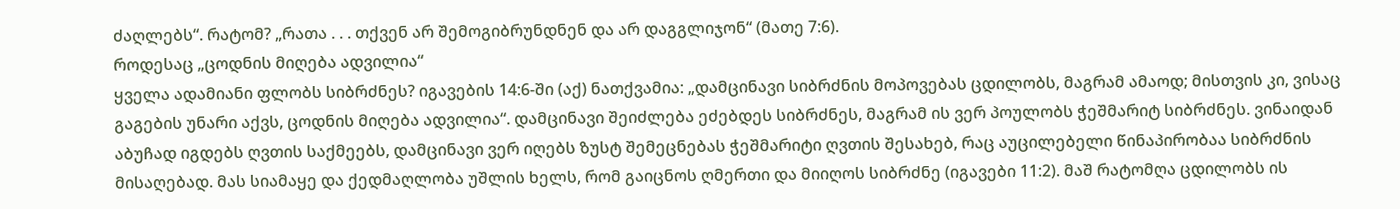ძაღლებს“. რატომ? „რათა . . . თქვენ არ შემოგიბრუნდნენ და არ დაგგლიჯონ“ (მათე 7:6).
როდესაც „ცოდნის მიღება ადვილია“
ყველა ადამიანი ფლობს სიბრძნეს? იგავების 14:6-ში (აქ) ნათქვამია: „დამცინავი სიბრძნის მოპოვებას ცდილობს, მაგრამ ამაოდ; მისთვის კი, ვისაც გაგების უნარი აქვს, ცოდნის მიღება ადვილია“. დამცინავი შეიძლება ეძებდეს სიბრძნეს, მაგრამ ის ვერ პოულობს ჭეშმარიტ სიბრძნეს. ვინაიდან აბუჩად იგდებს ღვთის საქმეებს, დამცინავი ვერ იღებს ზუსტ შემეცნებას ჭეშმარიტი ღვთის შესახებ, რაც აუცილებელი წინაპირობაა სიბრძნის მისაღებად. მას სიამაყე და ქედმაღლობა უშლის ხელს, რომ გაიცნოს ღმერთი და მიიღოს სიბრძნე (იგავები 11:2). მაშ რატომღა ცდილობს ის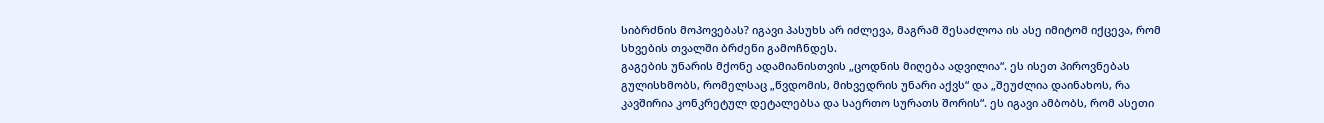სიბრძნის მოპოვებას? იგავი პასუხს არ იძლევა, მაგრამ შესაძლოა ის ასე იმიტომ იქცევა, რომ სხვების თვალში ბრძენი გამოჩნდეს.
გაგების უნარის მქონე ადამიანისთვის „ცოდნის მიღება ადვილია“. ეს ისეთ პიროვნებას გულისხმობს, რომელსაც „წვდომის, მიხვედრის უნარი აქვს“ და „შეუძლია დაინახოს, რა კავშირია კონკრეტულ დეტალებსა და საერთო სურათს შორის“. ეს იგავი ამბობს, რომ ასეთი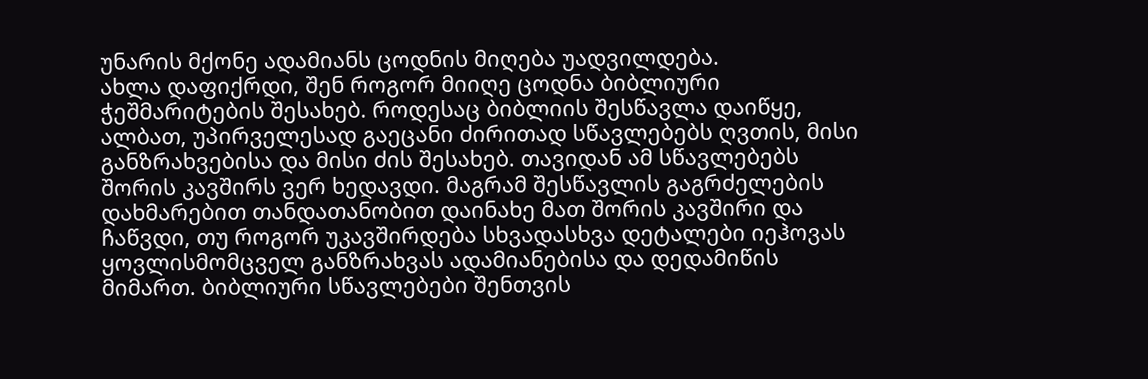უნარის მქონე ადამიანს ცოდნის მიღება უადვილდება.
ახლა დაფიქრდი, შენ როგორ მიიღე ცოდნა ბიბლიური ჭეშმარიტების შესახებ. როდესაც ბიბლიის შესწავლა დაიწყე, ალბათ, უპირველესად გაეცანი ძირითად სწავლებებს ღვთის, მისი განზრახვებისა და მისი ძის შესახებ. თავიდან ამ სწავლებებს შორის კავშირს ვერ ხედავდი. მაგრამ შესწავლის გაგრძელების დახმარებით თანდათანობით დაინახე მათ შორის კავშირი და ჩაწვდი, თუ როგორ უკავშირდება სხვადასხვა დეტალები იეჰოვას ყოვლისმომცველ განზრახვას ადამიანებისა და დედამიწის მიმართ. ბიბლიური სწავლებები შენთვის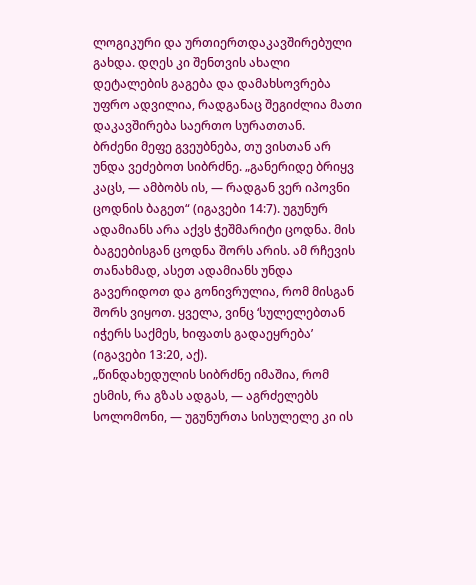ლოგიკური და ურთიერთდაკავშირებული გახდა. დღეს კი შენთვის ახალი დეტალების გაგება და დამახსოვრება უფრო ადვილია, რადგანაც შეგიძლია მათი დაკავშირება საერთო სურათთან.
ბრძენი მეფე გვეუბნება, თუ ვისთან არ უნდა ვეძებოთ სიბრძნე. „განერიდე ბრიყვ კაცს, — ამბობს ის, — რადგან ვერ იპოვნი ცოდნის ბაგეთ“ (იგავები 14:7). უგუნურ ადამიანს არა აქვს ჭეშმარიტი ცოდნა. მის ბაგეებისგან ცოდნა შორს არის. ამ რჩევის თანახმად, ასეთ ადამიანს უნდა გავერიდოთ და გონივრულია, რომ მისგან შორს ვიყოთ. ყველა, ვინც ‘სულელებთან იჭერს საქმეს, ხიფათს გადაეყრება’ (იგავები 13:20, აქ).
„წინდახედულის სიბრძნე იმაშია, რომ ესმის, რა გზას ადგას, — აგრძელებს სოლომონი, — უგუნურთა სისულელე კი ის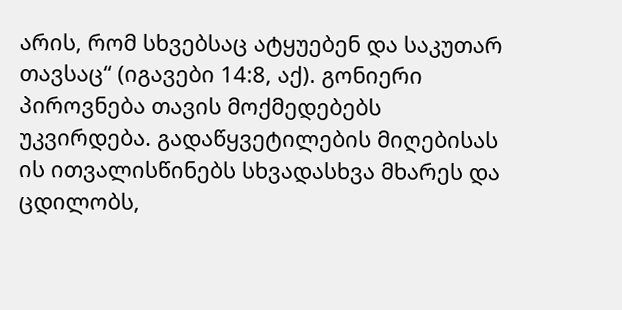არის, რომ სხვებსაც ატყუებენ და საკუთარ თავსაც“ (იგავები 14:8, აქ). გონიერი პიროვნება თავის მოქმედებებს უკვირდება. გადაწყვეტილების მიღებისას ის ითვალისწინებს სხვადასხვა მხარეს და ცდილობს,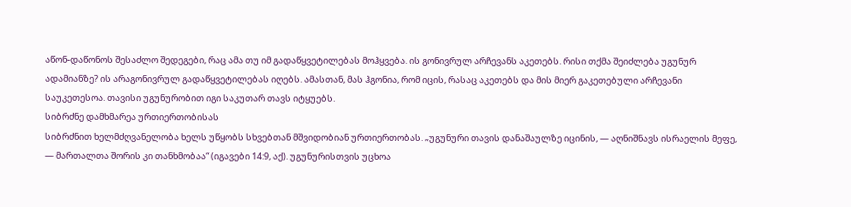აწონ-დაწონოს შესაძლო შედეგები, რაც ამა თუ იმ გადაწყვეტილებას მოჰყვება. ის გონივრულ არჩევანს აკეთებს. რისი თქმა შეიძლება უგუნურ ადამიანზე? ის არაგონივრულ გადაწყვეტილებას იღებს. ამასთან, მას ჰგონია, რომ იცის, რასაც აკეთებს და მის მიერ გაკეთებული არჩევანი საუკეთესოა. თავისი უგუნურობით იგი საკუთარ თავს იტყუებს.
სიბრძნე დამხმარეა ურთიერთობისას
სიბრძნით ხელმძღვანელობა ხელს უწყობს სხვებთან მშვიდობიან ურთიერთობას. „უგუნური თავის დანაშაულზე იცინის, — აღნიშნავს ისრაელის მეფე, — მართალთა შორის კი თანხმობაა“ (იგავები 14:9, აქ). უგუნურისთვის უცხოა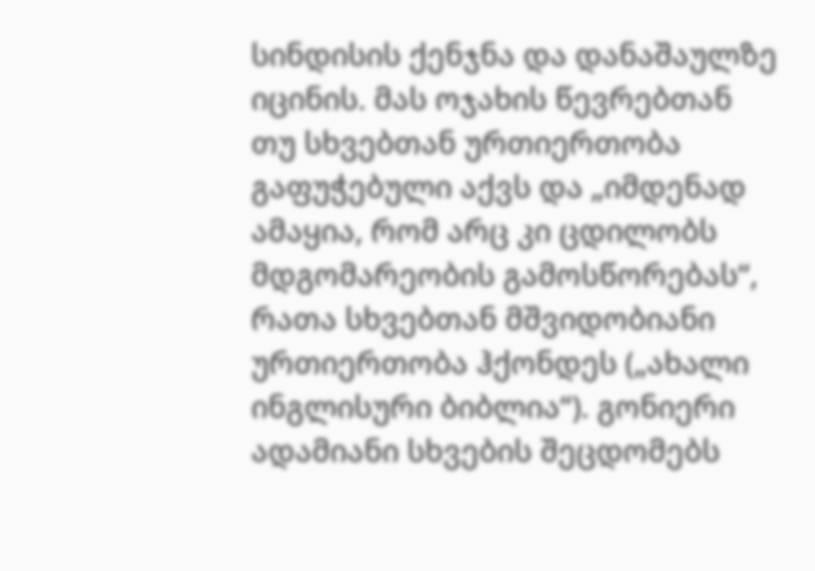სინდისის ქენჯნა და დანაშაულზე იცინის. მას ოჯახის წევრებთან თუ სხვებთან ურთიერთობა გაფუჭებული აქვს და „იმდენად ამაყია, რომ არც კი ცდილობს მდგომარეობის გამოსწორებას“, რათა სხვებთან მშვიდობიანი ურთიერთობა ჰქონდეს („ახალი ინგლისური ბიბლია“). გონიერი ადამიანი სხვების შეცდომებს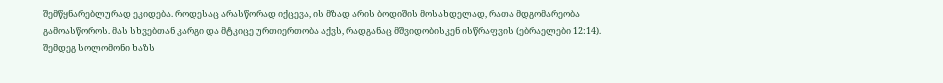შემწყნარებლურად ეკიდება. როდესაც არასწორად იქცევა, ის მზად არის ბოდიშის მოსახდელად, რათა მდგომარეობა გამოასწოროს. მას სხვებთან კარგი და მტკიცე ურთიერთობა აქვს, რადგანაც მშვიდობისკენ ისწრაფვის (ებრაელები 12:14).
შემდეგ სოლომონი ხაზს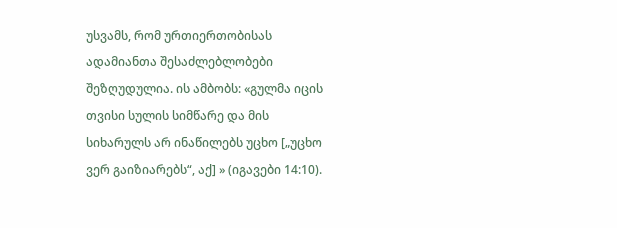უსვამს, რომ ურთიერთობისას ადამიანთა შესაძლებლობები შეზღუდულია. ის ამბობს: «გულმა იცის თვისი სულის სიმწარე და მის სიხარულს არ ინაწილებს უცხო [„უცხო ვერ გაიზიარებს“, აქ] » (იგავები 14:10).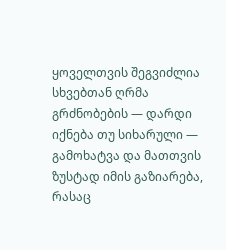ყოველთვის შეგვიძლია სხვებთან ღრმა გრძნობების — დარდი იქნება თუ სიხარული — გამოხატვა და მათთვის ზუსტად იმის გაზიარება, რასაც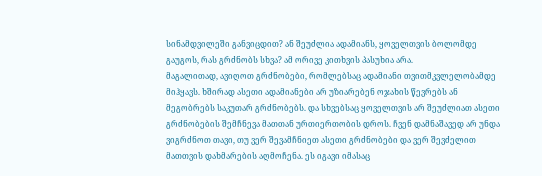სინამდვილეში განვიცდით? ან შეუძლია ადამიანს, ყოველთვის ბოლომდე გაუგოს, რას გრძნობს სხვა? ამ ორივე კითხვის პასუხია არა.
მაგალითად, ავიღოთ გრძნობები, რომლებსაც ადამიანი თვითმკვლელობამდე მიჰყავს. ხშირად ასეთი ადამიანები არ უზიარებენ ოჯახის წევრებს ან მეგობრებს საკუთარ გრძნობებს. და სხვებსაც ყოველთვის არ შეუძლიათ ასეთი გრძნობების შემჩნევა მათთან ურთიერთობის დროს. ჩვენ დამნაშავედ არ უნდა ვიგრძნოთ თავი, თუ ვერ შევამჩნიეთ ასეთი გრძნობები და ვერ შევძელით მათთვის დახმარების აღმოჩენა. ეს იგავი იმასაც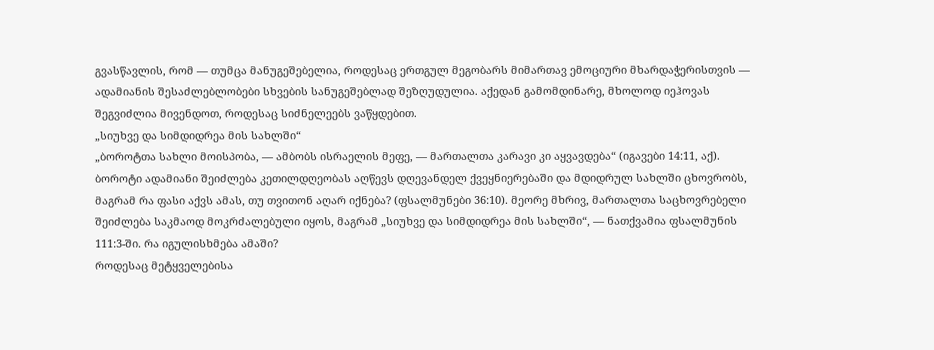გვასწავლის, რომ — თუმცა მანუგეშებელია, როდესაც ერთგულ მეგობარს მიმართავ ემოციური მხარდაჭერისთვის — ადამიანის შესაძლებლობები სხვების სანუგეშებლად შეზღუდულია. აქედან გამომდინარე, მხოლოდ იეჰოვას შეგვიძლია მივენდოთ, როდესაც სიძნელეებს ვაწყდებით.
„სიუხვე და სიმდიდრეა მის სახლში“
„ბოროტთა სახლი მოისპობა, — ამბობს ისრაელის მეფე, — მართალთა კარავი კი აყვავდება“ (იგავები 14:11, აქ). ბოროტი ადამიანი შეიძლება კეთილდღეობას აღწევს დღევანდელ ქვეყნიერებაში და მდიდრულ სახლში ცხოვრობს, მაგრამ რა ფასი აქვს ამას, თუ თვითონ აღარ იქნება? (ფსალმუნები 36:10). მეორე მხრივ, მართალთა საცხოვრებელი შეიძლება საკმაოდ მოკრძალებული იყოს, მაგრამ „სიუხვე და სიმდიდრეა მის სახლში“, — ნათქვამია ფსალმუნის 111:3-ში. რა იგულისხმება ამაში?
როდესაც მეტყველებისა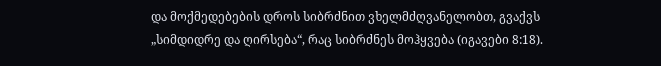და მოქმედებების დროს სიბრძნით ვხელმძღვანელობთ, გვაქვს „სიმდიდრე და ღირსება“, რაც სიბრძნეს მოჰყვება (იგავები 8:18).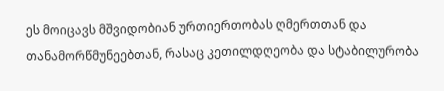ეს მოიცავს მშვიდობიან ურთიერთობას ღმერთთან და თანამორწმუნეებთან, რასაც კეთილდღეობა და სტაბილურობა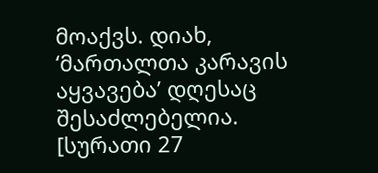მოაქვს. დიახ, ‘მართალთა კარავის აყვავება’ დღესაც შესაძლებელია.
[სურათი 27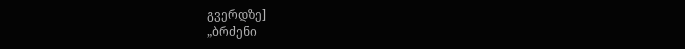გვერდზე]
„ბრძენი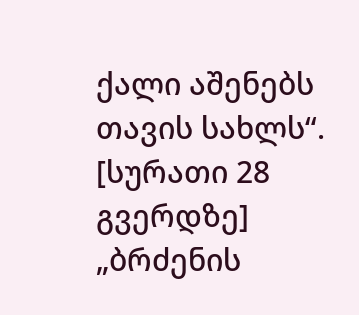ქალი აშენებს თავის სახლს“.
[სურათი 28 გვერდზე]
„ბრძენის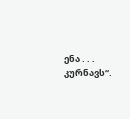ენა . . . კურნავს“.